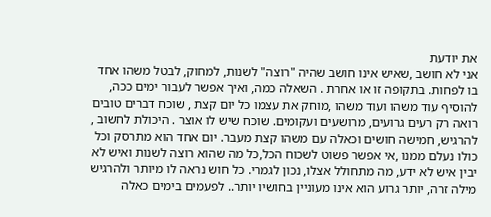את יודעת
אני לא חושב ,שאיש אינו חושב שהיה "רוצה" לשנות, למחוק, לבטל משהו אחד בו לפחות. בתקופה זו או אחרת . השאלה כמה, ואיך אפשר לעבור ימים ככה, להוסיף עוד משהו ועוד משהו ,מוחק את עצמו כל יום קצת , שוכח דברים טובים רואה רק רעים גרועים, מרושעים ועקומים. שוכח שיש לו אוצר . היכולת לחשוב , להרגיש, חמישה חושים וכאלה עם משהו קצת מעבר. יום אחד הוא מתרסק וכל כולו נעלם ממנו ,אי אפשר פשוט לשכוח הכל,כל מה שהוא רוצה לשנות ואיש לא יבין איש לא ידע, מה מתחולל אצלו, נכון לגמרי. כל חוש נראה לו מיותר ולהרגיש מילה זרה, יותר גרוע הוא אינו מעוניין בחושיו יותר.. לפעמים בימים כאלה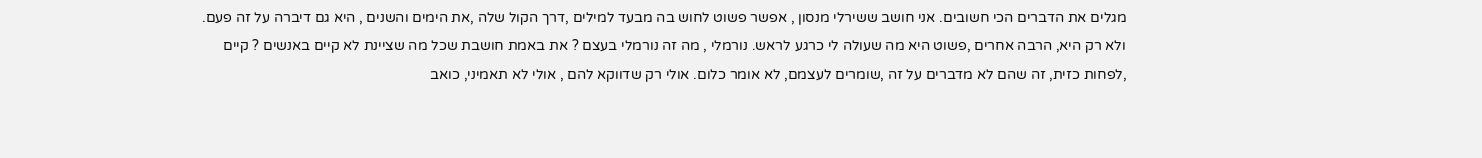מגלים את הדברים הכי חשובים. אני חושב ששירלי מנסון , אפשר פשוט לחוש בה מבעד למילים ,דרך הקול שלה ,את הימים והשנים , היא גם דיברה על זה פעם. ולא רק היא, הרבה אחרים ,פשוט היא מה שעולה לי כרגע לראש. נורמלי , מה זה נורמלי בעצם ? את באמת חושבת שכל מה שציינת לא קיים באנשים ? קיים ,לפחות כזית, זה שהם לא מדברים על זה ,שומרים לעצמם, לא אומר כלום. אולי רק שדווקא להם , אולי לא תאמיני, כואב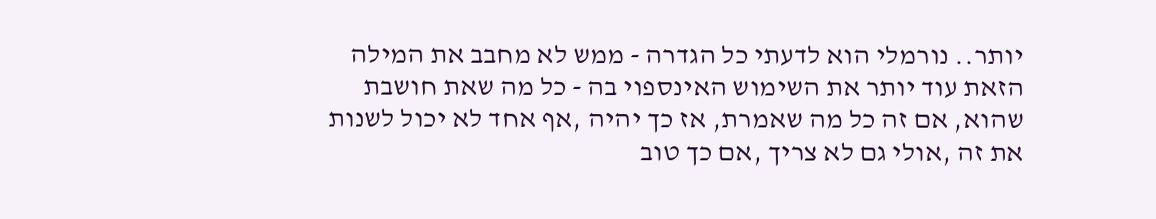יותר.. נורמלי הוא לדעתי כל הגדרה - ממש לא מחבב את המילה הזאת עוד יותר את השימוש האינספוי בה - כל מה שאת חושבת שהוא, אם זה כל מה שאמרת, אז כך יהיה ,אף אחד לא יכול לשנות את זה ,אולי גם לא צריך ,אם כך טוב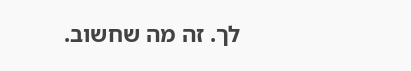לך. זה מה שחשוב.